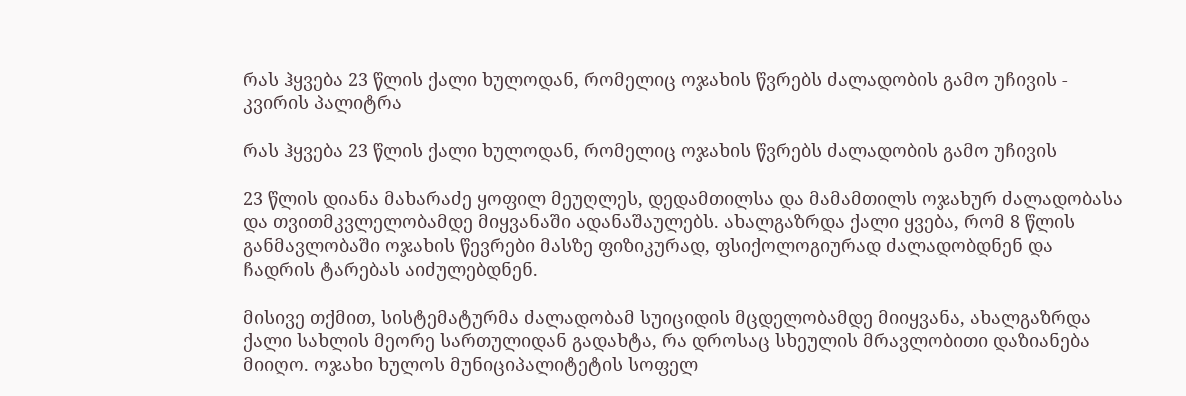რას ჰყვება 23 წლის ქალი ხულოდან, რომელიც ოჯახის წვრებს ძალადობის გამო უჩივის - კვირის პალიტრა

რას ჰყვება 23 წლის ქალი ხულოდან, რომელიც ოჯახის წვრებს ძალადობის გამო უჩივის

23 წლის დიანა მახარაძე ყოფილ მეუღლეს, დედამთილსა და მამამთილს ოჯახურ ძალადობასა და თვითმკვლელობამდე მიყვანაში ადანაშაულებს. ახალგაზრდა ქალი ყვება, რომ 8 წლის განმავლობაში ოჯახის წევრები მასზე ფიზიკურად, ფსიქოლოგიურად ძალადობდნენ და ჩადრის ტარებას აიძულებდნენ.

მისივე თქმით, სისტემატურმა ძალადობამ სუიციდის მცდელობამდე მიიყვანა, ახალგაზრდა ქალი სახლის მეორე სართულიდან გადახტა, რა დროსაც სხეულის მრავლობითი დაზიანება მიიღო. ოჯახი ხულოს მუნიციპალიტეტის სოფელ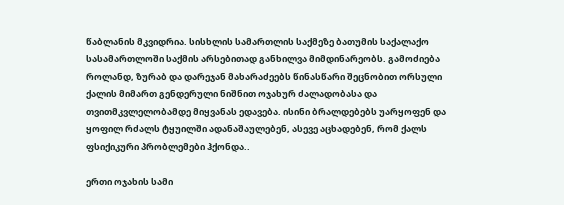წაბლანის მკვიდრია. სისხლის სამართლის საქმეზე ბათუმის საქალაქო სასამართლოში საქმის არსებითად განხილვა მიმდინარეობს. გამოძიება როლანდ, ზურაბ და დარეჯან მახარაძეებს წინასწარი შეცნობით ორსული ქალის მიმართ გენდერული ნიშნით ოჯახურ ძალადობასა და თვითმკვლელობამდე მიყვანას ედავება. ისინი ბრალდებებს უარყოფენ და ყოფილ რძალს ტყუილში ადანაშაულებენ, ასევე აცხადებენ, რომ ქალს ფსიქიკური პრობლემები ჰქონდა..

ერთი ოჯახის სამი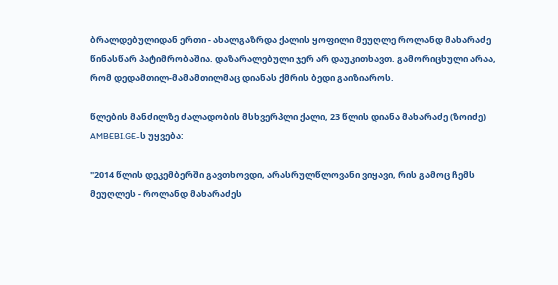ბრალდებულიდან ერთი - ახალგაზრდა ქალის ყოფილი მეუღლე როლანდ მახარაძე წინასწარ პატიმრობაშია. დაზარალებული ჯერ არ დაუკითხავთ. გამორიცხული არაა, რომ დედამთილ-მამამთილმაც დიანას ქმრის ბედი გაიზიაროს.

წლების მანძილზე ძალადობის მსხვერპლი ქალი, 23 წლის დიანა მახარაძე (ზოიძე) AMBEBI.GE-ს უყვება:

"2014 წლის დეკემბერში გავთხოვდი, არასრულწლოვანი ვიყავი, რის გამოც ჩემს მეუღლეს - როლანდ მახარაძეს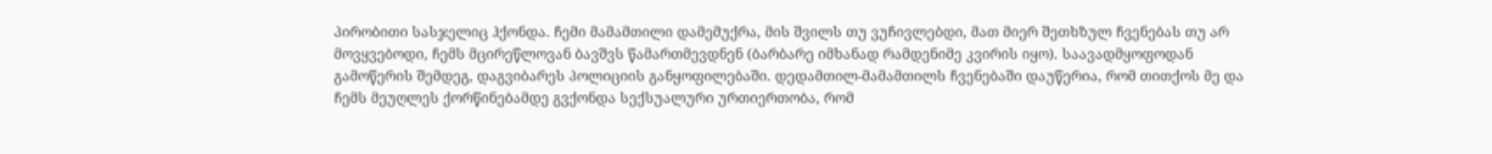პირობითი სასჯელიც ჰქონდა. ჩემი მამამთილი დამემუქრა, მის შვილს თუ ვუჩივლებდი, მათ მიერ შეთხზულ ჩვენებას თუ არ მოვყვებოდი, ჩემს მცირეწლოვან ბავშვს წამართმევდნენ (ბარბარე იმხანად რამდენიმე კვირის იყო). საავადმყოფოდან გამოწერის შემდეგ, დაგვიბარეს პოლიციის განყოფილებაში. დედამთილ-მამამთილს ჩვენებაში დაუწერია, რომ თითქოს მე და ჩემს მეუღლეს ქორწინებამდე გვქონდა სექსუალური ურთიერთობა, რომ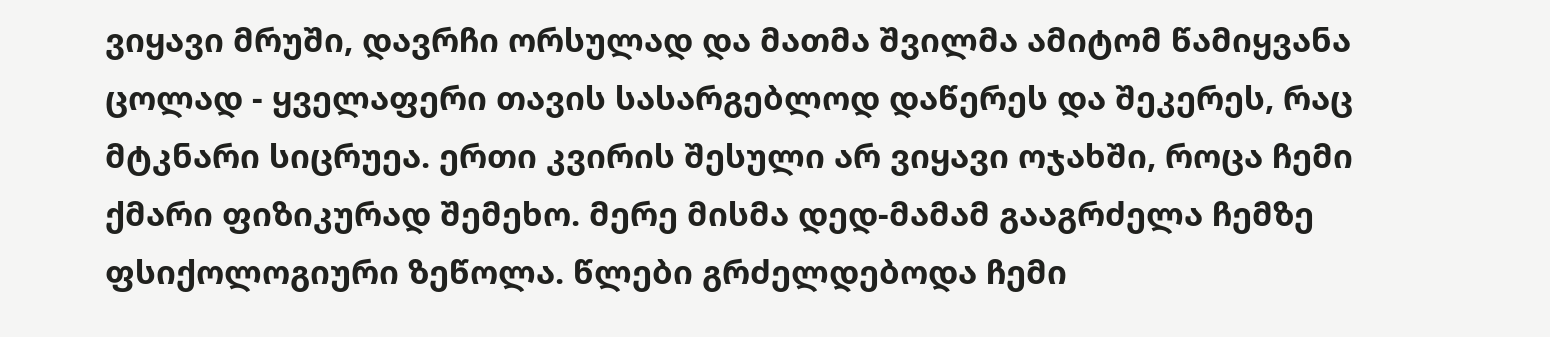ვიყავი მრუში, დავრჩი ორსულად და მათმა შვილმა ამიტომ წამიყვანა ცოლად - ყველაფერი თავის სასარგებლოდ დაწერეს და შეკერეს, რაც მტკნარი სიცრუეა. ერთი კვირის შესული არ ვიყავი ოჯახში, როცა ჩემი ქმარი ფიზიკურად შემეხო. მერე მისმა დედ-მამამ გააგრძელა ჩემზე ფსიქოლოგიური ზეწოლა. წლები გრძელდებოდა ჩემი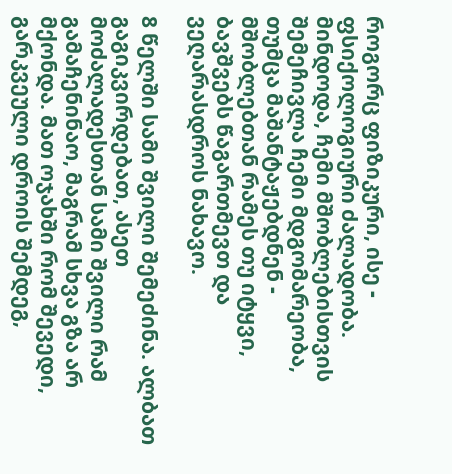როგორც ფიზიკური, ისე - ფსიქოლოგიური ძალადობა. მინდოდა, ჩემი მშობლებისთვის შემეჩივლა ჩემი მდგომარეობა, თუმცა მაშანტაჟებდნენ - მშობლებთან რამეს თუ იტყვი, ბავშვებს წაგართმევთ და ვეღარასდროს ნახავო.

8 წელში სამი შვილი შემეძინა. ალბათ გაგიკვირდებათ, ასეთ მოძალადესთან სამი შვილი რამ გამაჩენინაო, მაგრამ სხვა გზა არ მქონდა. მათ ოჯახში რომ შევედი, გარკვეული დროის შემდეგ,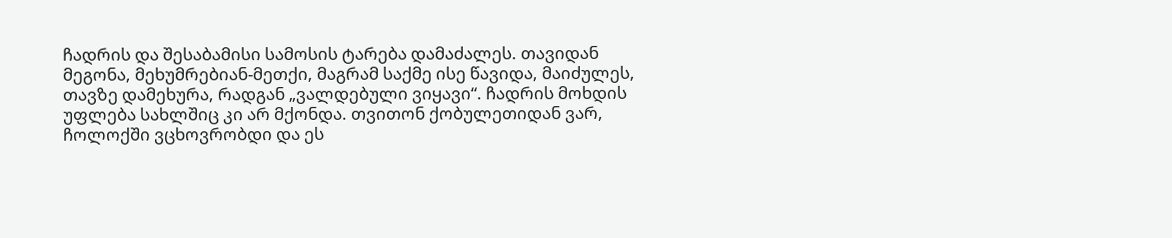ჩადრის და შესაბამისი სამოსის ტარება დამაძალეს. თავიდან მეგონა, მეხუმრებიან-მეთქი, მაგრამ საქმე ისე წავიდა, მაიძულეს, თავზე დამეხურა, რადგან „ვალდებული ვიყავი“. ჩადრის მოხდის უფლება სახლშიც კი არ მქონდა. თვითონ ქობულეთიდან ვარ, ჩოლოქში ვცხოვრობდი და ეს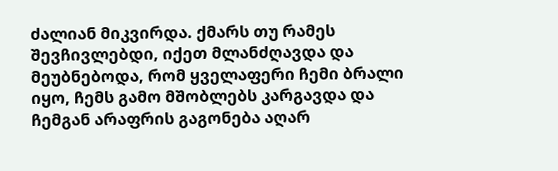ძალიან მიკვირდა. ქმარს თუ რამეს შევჩივლებდი, იქეთ მლანძღავდა და მეუბნებოდა, რომ ყველაფერი ჩემი ბრალი იყო, ჩემს გამო მშობლებს კარგავდა და ჩემგან არაფრის გაგონება აღარ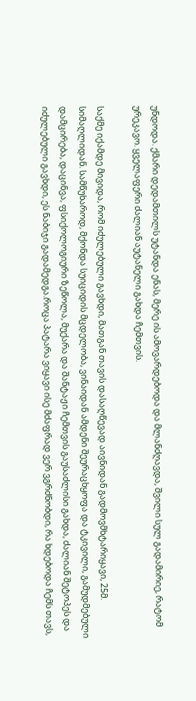უნდოდა. ქმარი დედამთილს უტანდა ენას, მერე ის ამოვარდებოდა და მლანძღავდა, შვილი სულ გადამირიე, რატომ ურეკავო. ყველაფერი ძალიან აუტანელი გახდა ჩემთვის.

საქმე იქამდე მივიდა, რომ იძულებული გავხდი, მათგან თავის დასაღწევად აივნიდან გადმოვმხტარიყავი, 25მ. სიმაღლიდან. სამწუხაროდ, მქონდა სუიციდის მცდელობა, ვინაიდან ამდენი შეურაცხყოფა და ტკივილი, გამუდმებული დამცირება, დაცინვა, ფსიქოლოგიური ზეწოლა, მუქარა და შანტაჟი ჩემთვის გაუსაძლისი გახდა, ძალიან შეტოპეს და იძულებული გავხდი, ეს ნაბიჯი გადამედგა.როცა პატარა ვიყავი ისე მძაფრად ვერ ვგრძნობდი, რა ხდებოდა ჩემს თავს,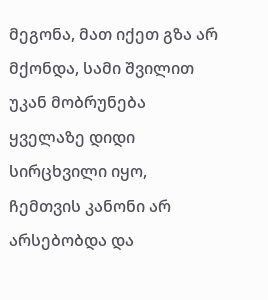მეგონა, მათ იქეთ გზა არ მქონდა, სამი შვილით უკან მობრუნება ყველაზე დიდი სირცხვილი იყო, ჩემთვის კანონი არ არსებობდა და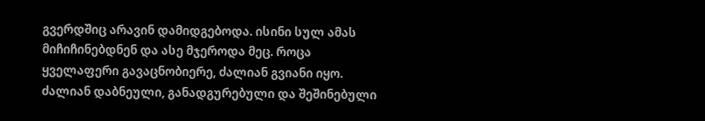გვერდშიც არავინ დამიდგებოდა. ისინი სულ ამას მიჩიჩინებდნენ და ასე მჯეროდა მეც. როცა ყველაფერი გავაცნობიერე, ძალიან გვიანი იყო. ძალიან დაბნეული, განადგურებული და შეშინებული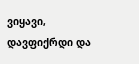ვიყავი, დავფიქრდი და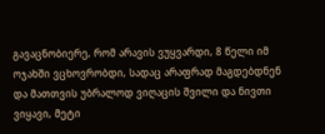გავაცნობიერე, რომ არავის ვუყვარდი, 8 წელი იმ ოჯახში ვცხოვრობდი, სადაც არაფრად მაგდებდნენ და მათთვის უბრალოდ ვიღაცის შვილი და ნივთი ვიყავი, მეტი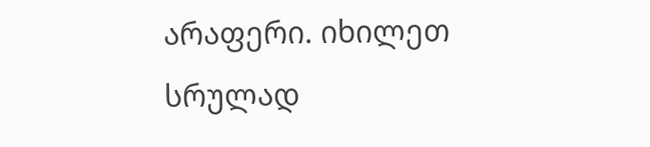არაფერი. იხილეთ სრულად